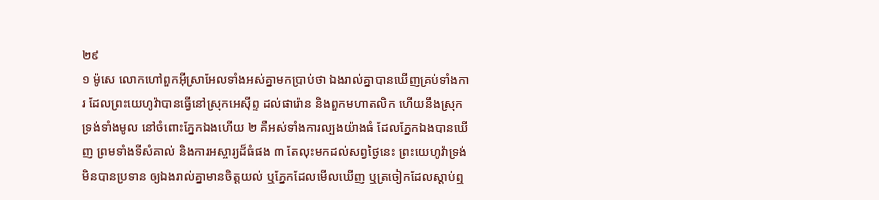២៩
១ ម៉ូសេ លោកហៅពួកអ៊ីស្រាអែលទាំងអស់គ្នាមកប្រាប់ថា ឯងរាល់គ្នាបានឃើញគ្រប់ទាំងការ ដែលព្រះយេហូវ៉ាបានធ្វើនៅស្រុកអេស៊ីព្ទ ដល់ផារ៉ោន និងពួកមហាតលិក ហើយនឹងស្រុកទ្រង់ទាំងមូល នៅចំពោះភ្នែកឯងហើយ ២ គឺអស់ទាំងការល្បងយ៉ាងធំ ដែលភ្នែកឯងបានឃើញ ព្រមទាំងទីសំគាល់ និងការអស្ចារ្យដ៏ធំផង ៣ តែលុះមកដល់សព្វថ្ងៃនេះ ព្រះយេហូវ៉ាទ្រង់មិនបានប្រទាន ឲ្យឯងរាល់គ្នាមានចិត្តយល់ ឬភ្នែកដែលមើលឃើញ ឬត្រចៀកដែលស្តាប់ឮ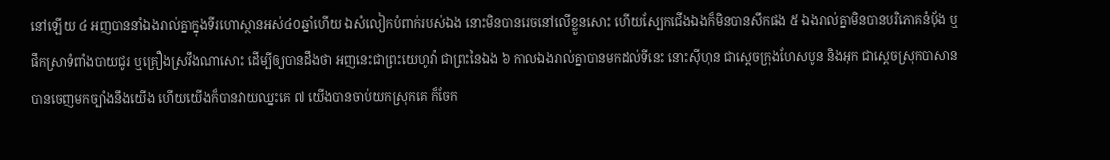នៅឡើយ ៤ អញបាននាំឯងរាល់គ្នាក្នុងទីរហោស្ថានអស់៤០ឆ្នាំហើយ ឯសំលៀកបំពាក់របស់ឯង នោះមិនបានរេចនៅលើខ្លួនសោះ ហើយស្បែកជើងឯងក៏មិនបានសឹកផង ៥ ឯងរាល់គ្នាមិនបានបរិភោគនំបុ័ង ឬផឹកស្រាទំពាំងបាយជូរ ឬគ្រឿងស្រវឹងណាសោះ ដើម្បីឲ្យបានដឹងថា អញនេះជាព្រះយេហូវ៉ា ជាព្រះនៃឯង ៦ កាលឯងរាល់គ្នាបានមកដល់ទីនេះ នោះស៊ីហុន ជាស្តេចក្រុងហែសបូន និងអុក ជាស្តេចស្រុកបាសាន បានចេញមកច្បាំងនឹងយើង ហើយយើងក៏បានវាយឈ្នះគេ ៧ យើងបានចាប់យកស្រុកគេ ក៏ចែក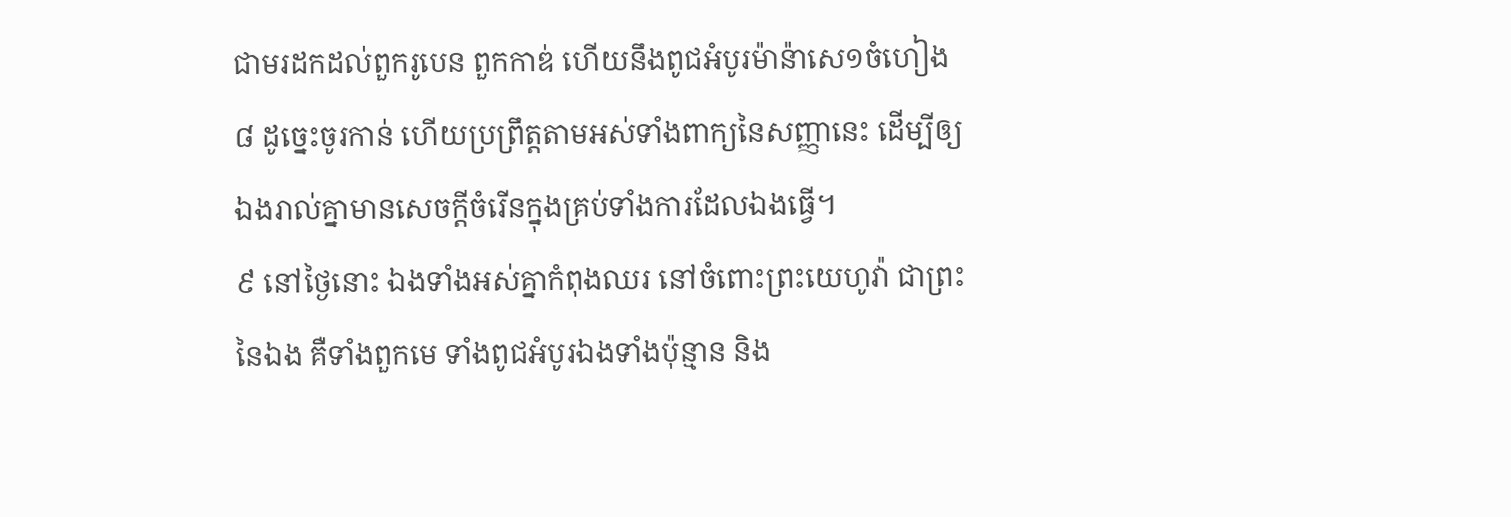ជាមរដកដល់ពួករូបេន ពួកកាឌ់ ហើយនឹងពូជអំបូរម៉ាន៉ាសេ១ចំហៀង ៨ ដូច្នេះចូរកាន់ ហើយប្រព្រឹត្តតាមអស់ទាំងពាក្យនៃសញ្ញានេះ ដើម្បីឲ្យឯងរាល់គ្នាមានសេចក្តីចំរើនក្នុងគ្រប់ទាំងការដែលឯងធ្វើ។
៩ នៅថ្ងៃនោះ ឯងទាំងអស់គ្នាកំពុងឈរ នៅចំពោះព្រះយេហូវ៉ា ជាព្រះនៃឯង គឺទាំងពួកមេ ទាំងពូជអំបូរឯងទាំងប៉ុន្មាន និង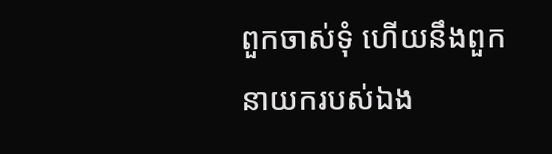ពួកចាស់ទុំ ហើយនឹងពួកនាយករបស់ឯង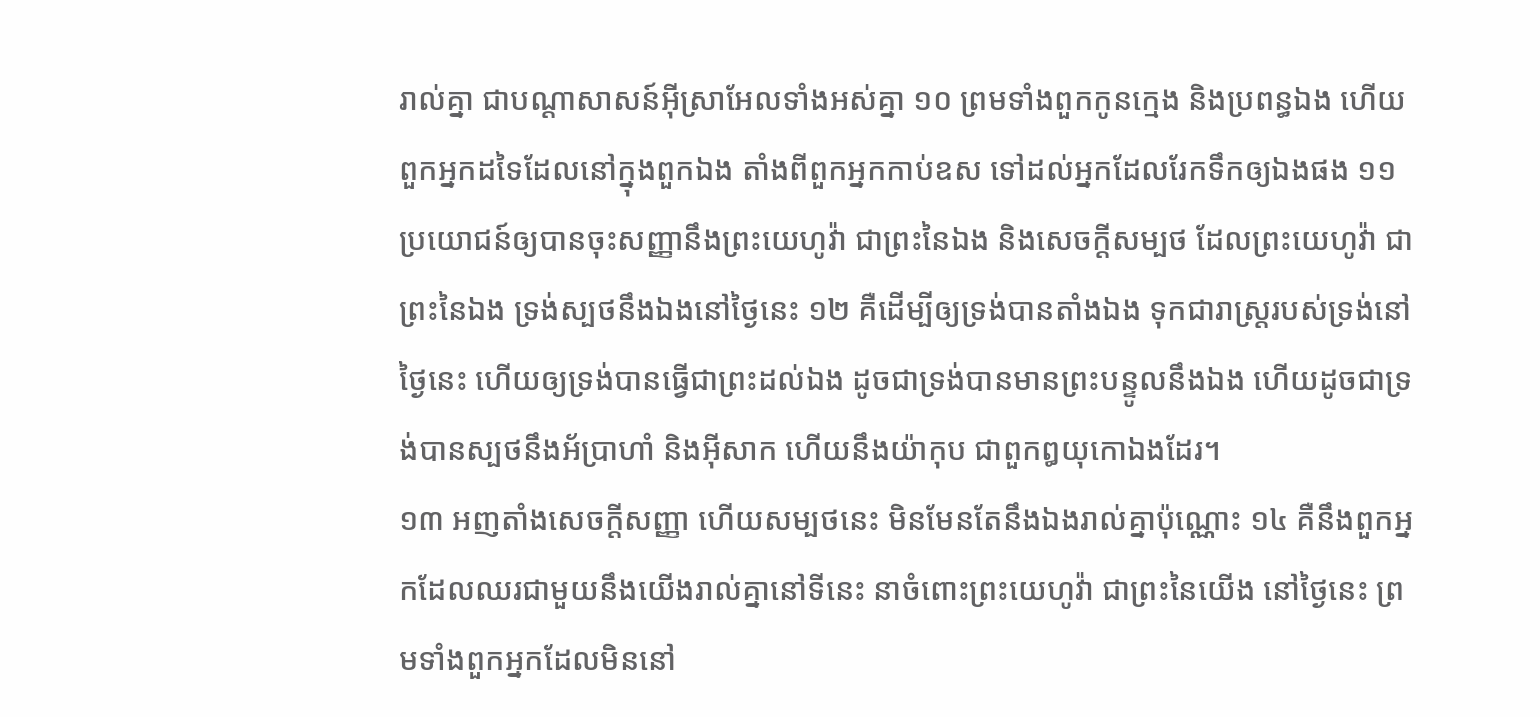រាល់គ្នា ជាបណ្តាសាសន៍អ៊ីស្រាអែលទាំងអស់គ្នា ១០ ព្រមទាំងពួកកូនក្មេង និងប្រពន្ធឯង ហើយពួកអ្នកដទៃដែលនៅក្នុងពួកឯង តាំងពីពួកអ្នកកាប់ឧស ទៅដល់អ្នកដែលរែកទឹកឲ្យឯងផង ១១ ប្រយោជន៍ឲ្យបានចុះសញ្ញានឹងព្រះយេហូវ៉ា ជាព្រះនៃឯង និងសេចក្តីសម្បថ ដែលព្រះយេហូវ៉ា ជាព្រះនៃឯង ទ្រង់ស្បថនឹងឯងនៅថ្ងៃនេះ ១២ គឺដើម្បីឲ្យទ្រង់បានតាំងឯង ទុកជារាស្ត្ររបស់ទ្រង់នៅថ្ងៃនេះ ហើយឲ្យទ្រង់បានធ្វើជាព្រះដល់ឯង ដូចជាទ្រង់បានមានព្រះបន្ទូលនឹងឯង ហើយដូចជាទ្រង់បានស្បថនឹងអ័ប្រាហាំ និងអ៊ីសាក ហើយនឹងយ៉ាកុប ជាពួកឰយុកោឯងដែរ។
១៣ អញតាំងសេចក្តីសញ្ញា ហើយសម្បថនេះ មិនមែនតែនឹងឯងរាល់គ្នាប៉ុណ្ណោះ ១៤ គឺនឹងពួកអ្នកដែលឈរជាមួយនឹងយើងរាល់គ្នានៅទីនេះ នាចំពោះព្រះយេហូវ៉ា ជាព្រះនៃយើង នៅថ្ងៃនេះ ព្រមទាំងពួកអ្នកដែលមិននៅ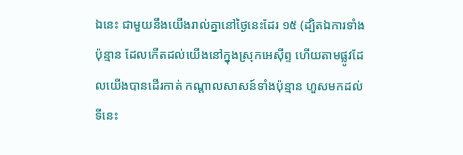ឯនេះ ជាមួយនឹងយើងរាល់គ្នានៅថ្ងៃនេះដែរ ១៥ (ដ្បិតឯការទាំងប៉ុន្មាន ដែលកើតដល់យើងនៅក្នុងស្រុកអេស៊ីព្ទ ហើយតាមផ្លូវដែលយើងបានដើរកាត់ កណ្តាលសាសន៍ទាំងប៉ុន្មាន ហួសមកដល់ទីនេះ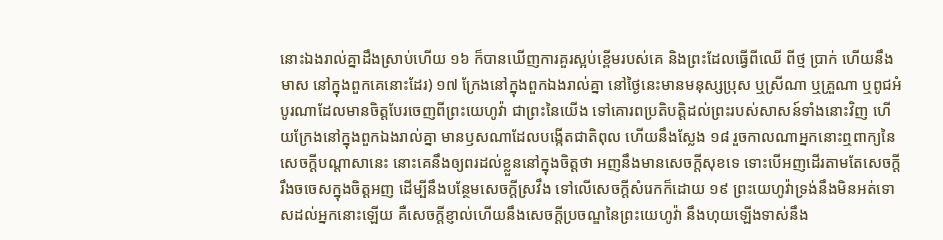នោះឯងរាល់គ្នាដឹងស្រាប់ហើយ ១៦ ក៏បានឃើញការគួរស្អប់ខ្ពើមរបស់គេ និងព្រះដែលធ្វើពីឈើ ពីថ្ម ប្រាក់ ហើយនឹងមាស នៅក្នុងពួកគេនោះដែរ) ១៧ ក្រែងនៅក្នុងពួកឯងរាល់គ្នា នៅថ្ងៃនេះមានមនុស្សប្រុស ឬស្រីណា ឬគ្រួណា ឬពូជអំបូរណាដែលមានចិត្តបែរចេញពីព្រះយេហូវ៉ា ជាព្រះនៃយើង ទៅគោរពប្រតិបត្តិដល់ព្រះរបស់សាសន៍ទាំងនោះវិញ ហើយក្រែងនៅក្នុងពួកឯងរាល់គ្នា មានឫសណាដែលបង្កើតជាតិពុល ហើយនឹងស្លែង ១៨ រួចកាលណាអ្នកនោះឮពាក្យនៃសេចក្តីបណ្តាសានេះ នោះគេនឹងឲ្យពរដល់ខ្លួននៅក្នុងចិត្តថា អញនឹងមានសេចក្តីសុខទេ ទោះបើអញដើរតាមតែសេចក្តីរឹងចចេសក្នុងចិត្តអញ ដើម្បីនឹងបន្ថែមសេចក្តីស្រវឹង ទៅលើសេចក្តីសំរេកក៏ដោយ ១៩ ព្រះយេហូវ៉ាទ្រង់នឹងមិនអត់ទោសដល់អ្នកនោះឡើយ គឺសេចក្តីខ្ញាល់ហើយនឹងសេចក្តីប្រចណ្ឌនៃព្រះយេហូវ៉ា នឹងហុយឡើងទាស់នឹង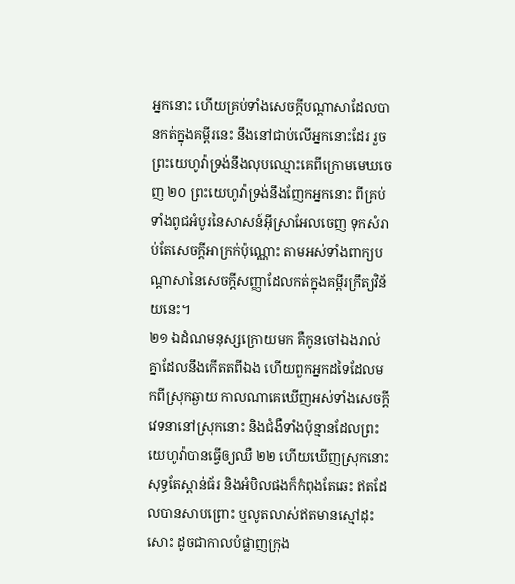អ្នកនោះ ហើយគ្រប់ទាំងសេចក្តីបណ្តាសាដែលបានកត់ក្នុងគម្ពីរនេះ នឹងនៅជាប់លើអ្នកនោះដែរ រួចព្រះយេហូវ៉ាទ្រង់នឹងលុបឈ្មោះគេពីក្រោមមេឃចេញ ២០ ព្រះយេហូវ៉ាទ្រង់នឹងញែកអ្នកនោះ ពីគ្រប់ទាំងពូជអំបូរនៃសាសន៍អ៊ីស្រាអែលចេញ ទុកសំរាប់តែសេចក្តីអាក្រក់ប៉ុណ្ណោះ តាមអស់ទាំងពាក្យបណ្តាសានៃសេចក្តីសញ្ញាដែលកត់ក្នុងគម្ពីរក្រឹត្យវិន័យនេះ។
២១ ឯដំណមនុស្សក្រោយមក គឺកូនចៅឯងរាល់គ្នាដែលនឹងកើតតពីឯង ហើយពួកអ្នកដទៃដែលមកពីស្រុកឆ្ងាយ កាលណាគេឃើញអស់ទាំងសេចក្តីវេទនានៅស្រុកនោះ និងជំងឺទាំងប៉ុន្មានដែលព្រះយេហូវ៉ាបានធ្វើឲ្យឈឺ ២២ ហើយឃើញស្រុកនោះសុទ្ធតែស្ពាន់ធ័រ និងអំបិលផងក៏កំពុងតែឆេះ ឥតដែលបានសាបព្រោះ ឬលូតលាស់ឥតមានស្មៅដុះសោះ ដូចជាកាលបំផ្លាញក្រុង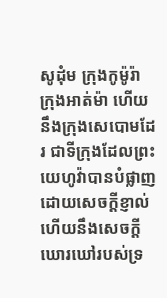សូដុំម ក្រុងកូម៉ូរ៉ា ក្រុងអាត់ម៉ា ហើយនឹងក្រុងសេបោមដែរ ជាទីក្រុងដែលព្រះយេហូវ៉ាបានបំផ្លាញ ដោយសេចក្តីខ្ញាល់ហើយនឹងសេចក្តីឃោរឃៅរបស់ទ្រ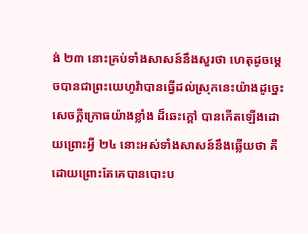ង់ ២៣ នោះគ្រប់ទាំងសាសន៍នឹងសួរថា ហេតុដូចម្តេចបានជាព្រះយេហូវ៉ាបានធ្វើដល់ស្រុកនេះយ៉ាងដូច្នេះ សេចក្តីក្រោធយ៉ាងខ្លាំង ដ៏ឆេះក្តៅ បានកើតឡើងដោយព្រោះអ្វី ២៤ នោះអស់ទាំងសាសន៍នឹងឆ្លើយថា គឺដោយព្រោះតែគេបានបោះប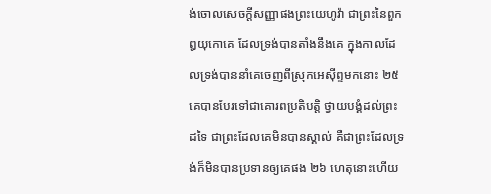ង់ចោលសេចក្តីសញ្ញាផងព្រះយេហូវ៉ា ជាព្រះនៃពួកឰយុកោគេ ដែលទ្រង់បានតាំងនឹងគេ ក្នុងកាលដែលទ្រង់បាននាំគេចេញពីស្រុកអេស៊ីព្ទមកនោះ ២៥ គេបានបែរទៅជាគោរពប្រតិបត្តិ ថ្វាយបង្គំដល់ព្រះដទៃ ជាព្រះដែលគេមិនបានស្គាល់ គឺជាព្រះដែលទ្រង់ក៏មិនបានប្រទានឲ្យគេផង ២៦ ហេតុនោះហើយ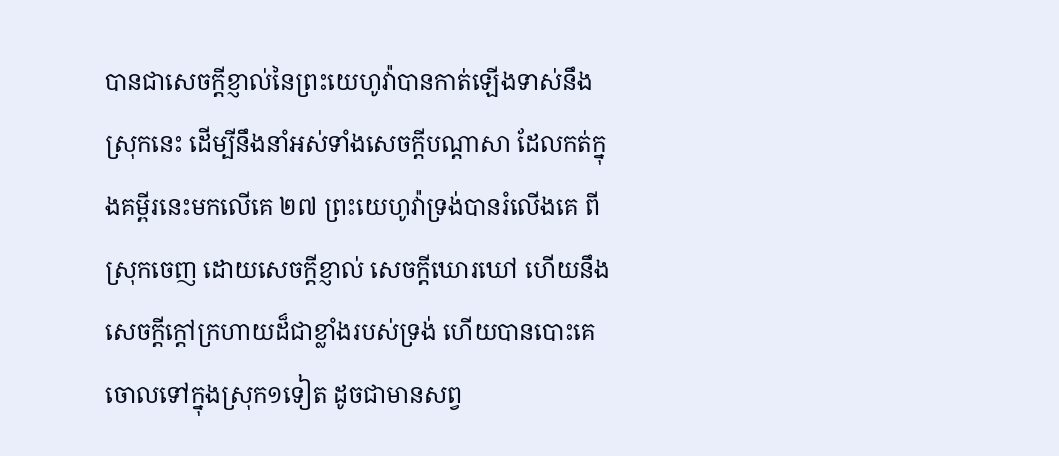បានជាសេចក្តីខ្ញាល់នៃព្រះយេហូវ៉ាបានកាត់ឡើងទាស់នឹងស្រុកនេះ ដើម្បីនឹងនាំអស់ទាំងសេចក្តីបណ្តាសា ដែលកត់ក្នុងគម្ពីរនេះមកលើគេ ២៧ ព្រះយេហូវ៉ាទ្រង់បានរំលើងគេ ពីស្រុកចេញ ដោយសេចក្តីខ្ញាល់ សេចក្តីឃោរឃៅ ហើយនឹងសេចក្តីក្តៅក្រហាយដ៏ជាខ្លាំងរបស់ទ្រង់ ហើយបានបោះគេចោលទៅក្នុងស្រុក១ទៀត ដូចជាមានសព្វ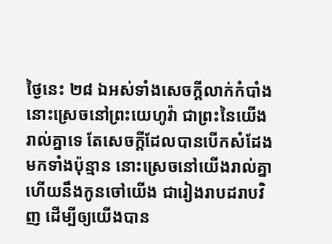ថ្ងៃនេះ ២៨ ឯអស់ទាំងសេចក្តីលាក់កំបាំង នោះស្រេចនៅព្រះយេហូវ៉ា ជាព្រះនៃយើងរាល់គ្នាទេ តែសេចក្តីដែលបានបើកសំដែងមកទាំងប៉ុន្មាន នោះស្រេចនៅយើងរាល់គ្នា ហើយនឹងកូនចៅយើង ជារៀងរាបដរាបវិញ ដើម្បីឲ្យយើងបាន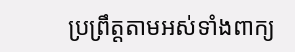ប្រព្រឹត្តតាមអស់ទាំងពាក្យ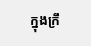ក្នុងក្រឹ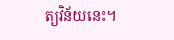ត្យវិន័យនេះ។